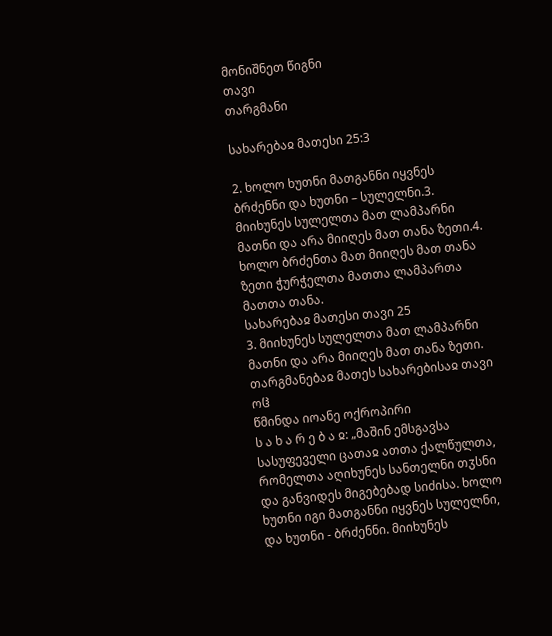მონიშნეთ წიგნი
თავი
თარგმანი

სახარებაჲ მათესი 25:3

2. ხოლო ხუთნი მათგანნი იყვნეს ბრძენნი და ხუთნი – სულელნი.3. მიიხუნეს სულელთა მათ ლამპარნი მათნი და არა მიიღეს მათ თანა ზეთი.4. ხოლო ბრძენთა მათ მიიღეს მათ თანა ზეთი ჭურჭელთა მათთა ლამპართა მათთა თანა.
სახარებაჲ მათესი თავი 25
3. მიიხუნეს სულელთა მათ ლამპარნი მათნი და არა მიიღეს მათ თანა ზეთი.
თარგმანებაჲ მათეს სახარებისაჲ თავი ოჱ
წმინდა იოანე ოქროპირი
ს ა ხ ა რ ე ბ ა ჲ: „მაშინ ემსგავსა სასუფეველი ცათაჲ ათთა ქალწულთა, რომელთა აღიხუნეს სანთელნი თჳსნი და განვიდეს მიგებებად სიძისა. ხოლო ხუთნი იგი მათგანნი იყვნეს სულელნი, და ხუთნი - ბრძენნი. მიიხუნეს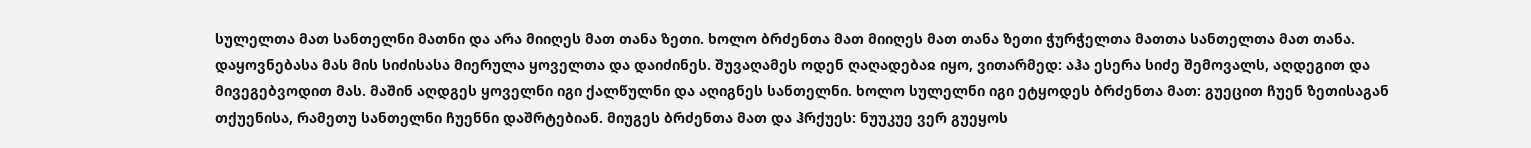სულელთა მათ სანთელნი მათნი და არა მიიღეს მათ თანა ზეთი. ხოლო ბრძენთა მათ მიიღეს მათ თანა ზეთი ჭურჭელთა მათთა სანთელთა მათ თანა. დაყოვნებასა მას მის სიძისასა მიერულა ყოველთა და დაიძინეს. შუვაღამეს ოდენ ღაღადებაჲ იყო, ვითარმედ: აჰა ესერა სიძე შემოვალს, აღდეგით და მივეგებვოდით მას. მაშინ აღდგეს ყოველნი იგი ქალწულნი და აღიგნეს სანთელნი. ხოლო სულელნი იგი ეტყოდეს ბრძენთა მათ: გუეცით ჩუენ ზეთისაგან თქუენისა, რამეთუ სანთელნი ჩუენნი დაშრტებიან. მიუგეს ბრძენთა მათ და ჰრქუეს: ნუუკუე ვერ გუეყოს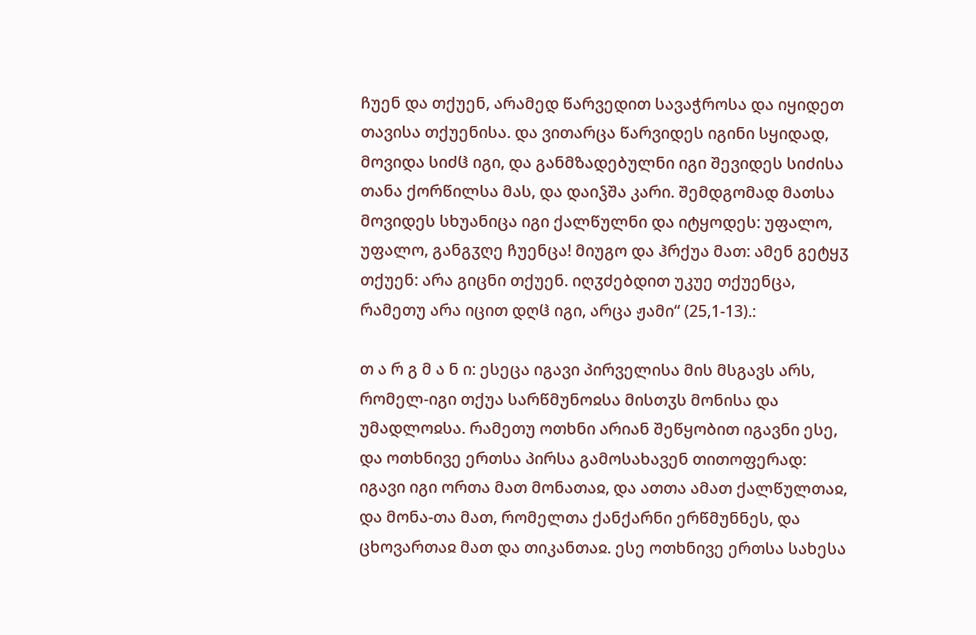ჩუენ და თქუენ, არამედ წარვედით სავაჭროსა და იყიდეთ თავისა თქუენისა. და ვითარცა წარვიდეს იგინი სყიდად, მოვიდა სიძჱ იგი, და განმზადებულნი იგი შევიდეს სიძისა თანა ქორწილსა მას, და დაიჴშა კარი. შემდგომად მათსა მოვიდეს სხუანიცა იგი ქალწულნი და იტყოდეს: უფალო, უფალო, განგჳღე ჩუენცა! მიუგო და ჰრქუა მათ: ამენ გეტყჳ თქუენ: არა გიცნი თქუენ. იღჳძებდით უკუე თქუენცა, რამეთუ არა იცით დღჱ იგი, არცა ჟამი“ (25,1-13).:

თ ა რ გ მ ა ნ ი: ესეცა იგავი პირველისა მის მსგავს არს, რომელ-იგი თქუა სარწმუნოჲსა მისთჳს მონისა და უმადლოჲსა. რამეთუ ოთხნი არიან შეწყობით იგავნი ესე, და ოთხნივე ერთსა პირსა გამოსახავენ თითოფერად: იგავი იგი ორთა მათ მონათაჲ, და ათთა ამათ ქალწულთაჲ, და მონა-თა მათ, რომელთა ქანქარნი ერწმუნნეს, და ცხოვართაჲ მათ და თიკანთაჲ. ესე ოთხნივე ერთსა სახესა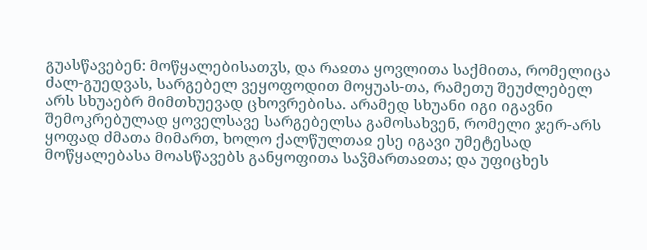გუასწავებენ: მოწყალებისათჳს, და რაჲთა ყოვლითა საქმითა, რომელიცა ძალ-გუედვას, სარგებელ ვეყოფოდით მოყუას-თა, რამეთუ შეუძლებელ არს სხუაებრ მიმთხუევად ცხოვრებისა. არამედ სხუანი იგი იგავნი შემოკრებულად ყოველსავე სარგებელსა გამოსახვენ, რომელი ჯერ-არს ყოფად ძმათა მიმართ, ხოლო ქალწულთაჲ ესე იგავი უმეტესად მოწყალებასა მოასწავებს განყოფითა საჴმართაჲთა; და უფიცხეს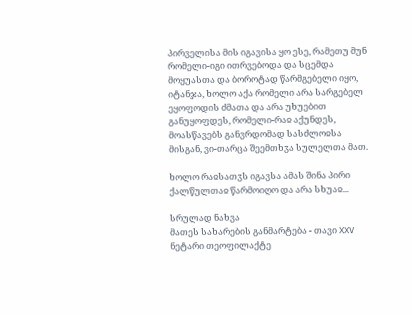პირველისა მის იგავისა ყო ესე, რამეთუ მუნ რომელი-იგი ითრვებოდა და სცემდა მოყუასთა და ბოროტად წარმგებელი იყო, იტანჯა, ხოლო აქა რომელი არა სარგებელ ეყოფოდის ძმათა და არა უხუებით განუყოფდეს, რომელი-რაჲ აქუნდეს, მოასწავებს განვრდომად სასძლოჲსა მისგან, ვი-თარცა შეემთხჳა სულელთა მათ.

ხოლო რაჲსათჳს იგავსა ამას შინა პირი ქალწულთაჲ წარმოიღო და არა სხუაჲ...

სრულად ნახვა
მათეს სახარების განმარტება - თავი XXV
ნეტარი თეოფილაქტე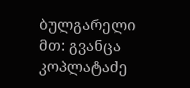ბულგარელი
მთ: გვანცა კოპლატაძე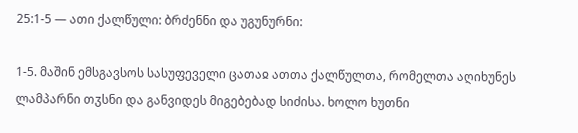25:1-5 — ათი ქალწული: ბრძენნი და უგუნურნი:

1-5. მაშინ ემსგავსოს სასუფეველი ცათაჲ ათთა ქალწულთა, რომელთა აღიხუნეს ლამპარნი თჳსნი და განვიდეს მიგებებად სიძისა. ხოლო ხუთნი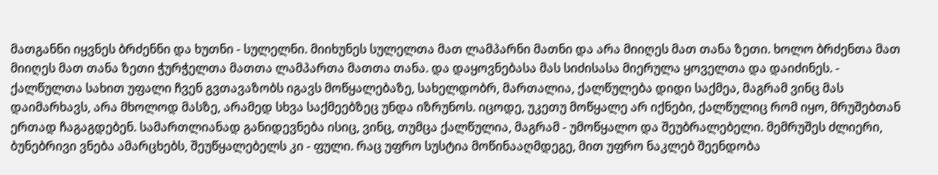მათგანნი იყვნეს ბრძენნი და ხუთნი - სულელნი. მიიხუნეს სულელთა მათ ლამპარნი მათნი და არა მიიღეს მათ თანა ზეთი. ხოლო ბრძენთა მათ მიიღეს მათ თანა ზეთი ჭურჭელთა მათთა ლამპართა მათთა თანა. და დაყოვნებასა მას სიძისასა მიერულა ყოველთა და დაიძინეს. - ქალწულთა სახით უფალი ჩვენ გვთავაზობს იგავს მოწყალებაზე, სახელდობრ, მართალია, ქალწულება დიდი საქმეა, მაგრამ ვინც მას დაიმარხავს, არა მხოლოდ მასზე, არამედ სხვა საქმეებზეც უნდა იზრუნოს. იცოდე, უკეთუ მოწყალე არ იქნები, ქალწულიც რომ იყო, მრუშებთან ერთად ჩაგაგდებენ. სამართლიანად განიდევნება ისიც, ვინც, თუმცა ქალწულია, მაგრამ - უმოწყალო და შეუბრალებელი. მემრუშეს ძლიერი, ბუნებრივი ვნება ამარცხებს, შეუწყალებელს კი - ფული. რაც უფრო სუსტია მოწინააღმდეგე, მით უფრო ნაკლებ შეენდობა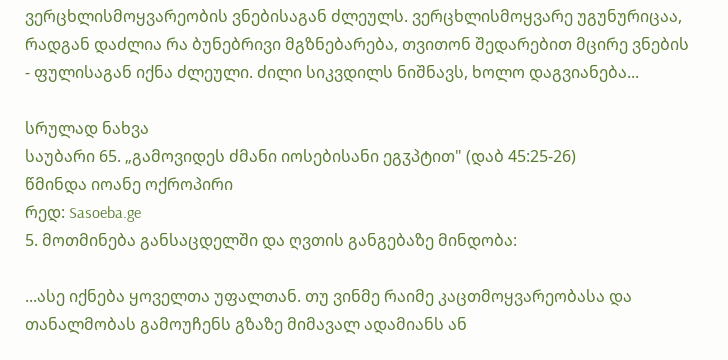ვერცხლისმოყვარეობის ვნებისაგან ძლეულს. ვერცხლისმოყვარე უგუნურიცაა, რადგან დაძლია რა ბუნებრივი მგზნებარება, თვითონ შედარებით მცირე ვნების - ფულისაგან იქნა ძლეული. ძილი სიკვდილს ნიშნავს, ხოლო დაგვიანება...

სრულად ნახვა
საუბარი 65. „გამოვიდეს ძმანი იოსებისანი ეგჳპტით" (დაბ 45:25-26)
წმინდა იოანე ოქროპირი
რედ: Sasoeba.ge
5. მოთმინება განსაცდელში და ღვთის განგებაზე მინდობა:

...ასე იქნება ყოველთა უფალთან. თუ ვინმე რაიმე კაცთმოყვარეობასა და თანალმობას გამოუჩენს გზაზე მიმავალ ადამიანს ან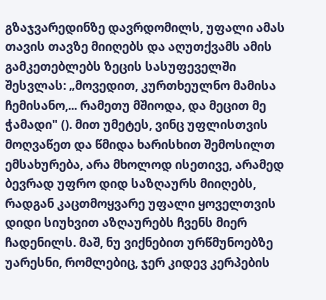გზაჯვარედინზე დავრდომილს, უფალი ამას თავის თავზე მიიღებს და აღუთქვამს ამის გამკეთებლებს ზეცის სასუფეველში შესვლას: „მოვედით, კურთხეულნო მამისა ჩემისანო,... რამეთუ მშიოდა, და მეცით მე ჭამადი" (). მით უმეტეს, ვინც უფლისთვის მოღვაწეთ და წმიდა ხარისხით შემოსილთ ემსახურება, არა მხოლოდ ისეთივე, არამედ ბევრად უფრო დიდ საზღაურს მიიღებს, რადგან კაცთმოყვარე უფალი ყოველთვის დიდი სიუხვით აზღაურებს ჩვენს მიერ ჩადენილს. მაშ, ნუ ვიქნებით ურწმუნოებზე უარესნი, რომლებიც, ჯერ კიდევ კერპების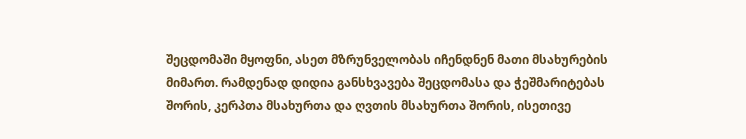შეცდომაში მყოფნი, ასეთ მზრუნველობას იჩენდნენ მათი მსახურების მიმართ. რამდენად დიდია განსხვავება შეცდომასა და ჭეშმარიტებას შორის, კერპთა მსახურთა და ღვთის მსახურთა შორის, ისეთივე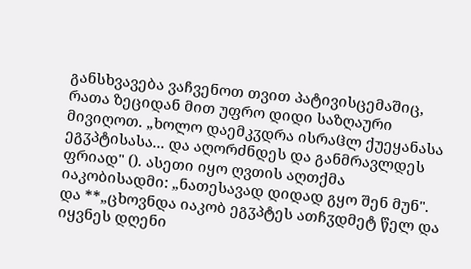განსხვავება ვაჩვენოთ თვით პატივისცემაშიც, რათა ზეციდან მით უფრო დიდი საზღაური მივიღოთ. „ხოლო დაემკჳდრა ისრაჱლ ქუეყანასა ეგჳპტისასა... და აღორძნდეს და განმრავლდეს ფრიად" (). ასეთი იყო ღვთის აღთქმა იაკობისადმი: „ნათესავად დიდად გყო შენ მუნ". და **„ცხოვნდა იაკობ ეგჳპტეს ათჩჳდმეტ წელ და იყვნეს დღენი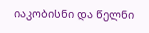იაკობისნი და წელნი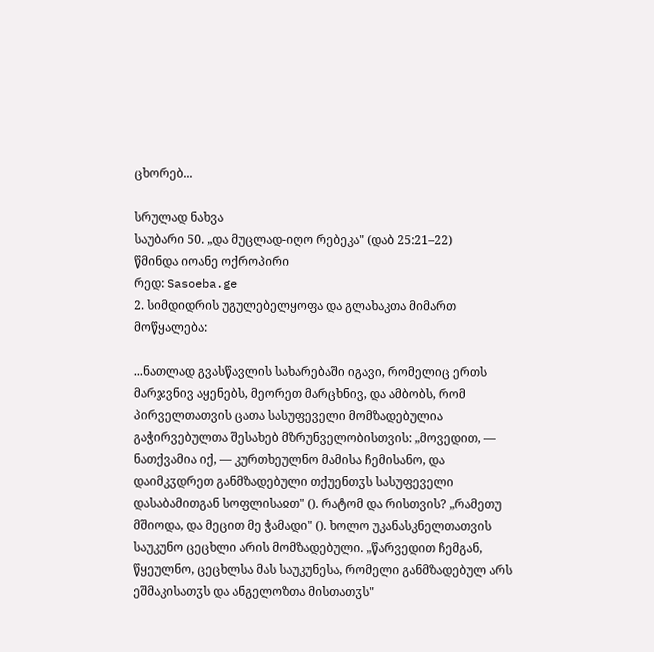ცხორებ...

სრულად ნახვა
საუბარი 50. „და მუცლად-იღო რებეკა" (დაბ 25:21–22)
წმინდა იოანე ოქროპირი
რედ: Sasoeba.ge
2. სიმდიდრის უგულებელყოფა და გლახაკთა მიმართ მოწყალება:

...ნათლად გვასწავლის სახარებაში იგავი, რომელიც ერთს მარჯვნივ აყენებს, მეორეთ მარცხნივ, და ამბობს, რომ პირველთათვის ცათა სასუფეველი მომზადებულია გაჭირვებულთა შესახებ მზრუნველობისთვის: „მოვედით, — ნათქვამია იქ, — კურთხეულნო მამისა ჩემისანო, და დაიმკჳდრეთ განმზადებული თქუენთჳს სასუფეველი დასაბამითგან სოფლისაჲთ" (). რატომ და რისთვის? „რამეთუ მშიოდა, და მეცით მე ჭამადი" (). ხოლო უკანასკნელთათვის საუკუნო ცეცხლი არის მომზადებული. „წარვედით ჩემგან, წყეულნო, ცეცხლსა მას საუკუნესა, რომელი განმზადებულ არს ეშმაკისათჳს და ანგელოზთა მისთათჳს"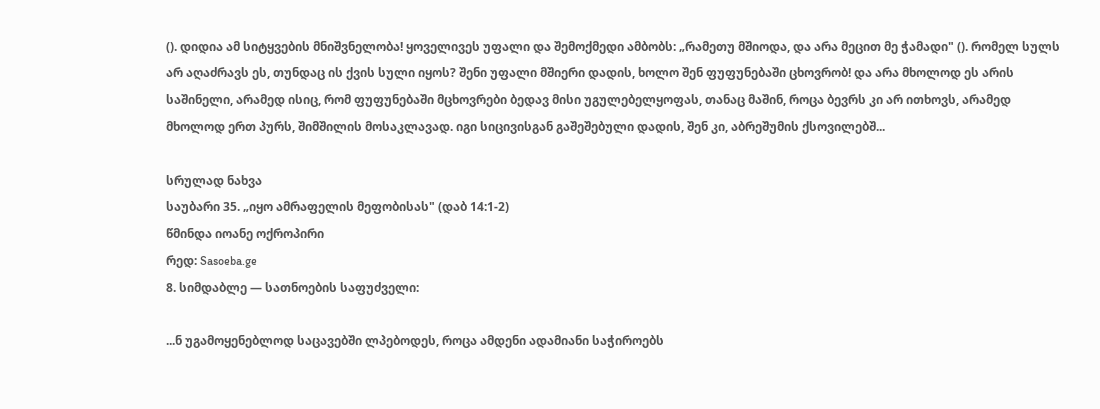(). დიდია ამ სიტყვების მნიშვნელობა! ყოველივეს უფალი და შემოქმედი ამბობს: „რამეთუ მშიოდა, და არა მეცით მე ჭამადი" (). რომელ სულს არ აღაძრავს ეს, თუნდაც ის ქვის სული იყოს? შენი უფალი მშიერი დადის, ხოლო შენ ფუფუნებაში ცხოვრობ! და არა მხოლოდ ეს არის საშინელი, არამედ ისიც, რომ ფუფუნებაში მცხოვრები ბედავ მისი უგულებელყოფას, თანაც მაშინ, როცა ბევრს კი არ ითხოვს, არამედ მხოლოდ ერთ პურს, შიმშილის მოსაკლავად. იგი სიცივისგან გაშეშებული დადის, შენ კი, აბრეშუმის ქსოვილებშ...

სრულად ნახვა
საუბარი 35. „იყო ამრაფელის მეფობისას" (დაბ 14:1-2)
წმინდა იოანე ოქროპირი
რედ: Sasoeba.ge
8. სიმდაბლე — სათნოების საფუძველი:

...ნ უგამოყენებლოდ საცავებში ლპებოდეს, როცა ამდენი ადამიანი საჭიროებს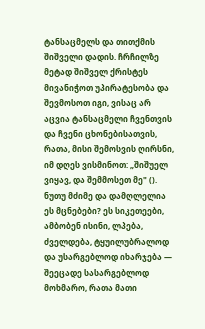ტანსაცმელს და თითქმის შიშველი დადის. ჩრჩილზე მეტად შიშველ ქრისტეს მივანიჭოთ უპირატესობა და შევმოსოთ იგი, ვისაც არ აცვია ტანსაცმელი ჩვენთვის და ჩვენი ცხონებისათვის, რათა, მისი შემოსვის ღირსნი, იმ დღეს ვისმინოთ: „შიშუელ ვიყავ, და შემმოსეთ მე" (). ნუთუ მძიმე და დამღლელია ეს მცნებები? ეს სიკეთეები, ამბობენ ისინი, ლპება, ძველდება, ტყუილუბრალოდ და უსარგებლოდ იხარჯება — შეეცადე სასარგებლოდ მოხმარო, რათა მათი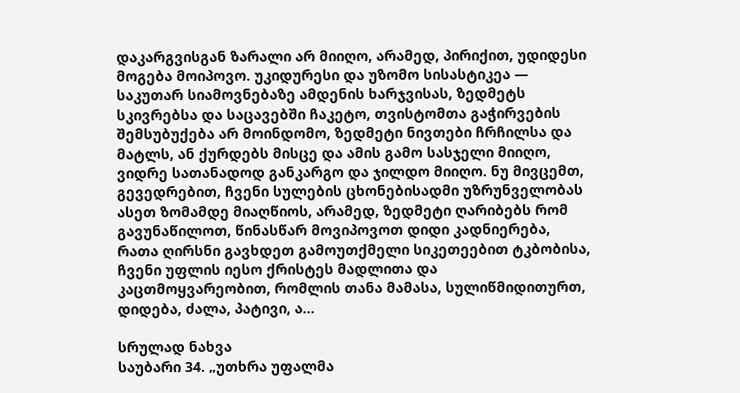დაკარგვისგან ზარალი არ მიიღო, არამედ, პირიქით, უდიდესი მოგება მოიპოვო. უკიდურესი და უზომო სისასტიკეა — საკუთარ სიამოვნებაზე ამდენის ხარჯვისას, ზედმეტს სკივრებსა და საცავებში ჩაკეტო, თვისტომთა გაჭირვების შემსუბუქება არ მოინდომო, ზედმეტი ნივთები ჩრჩილსა და მატლს, ან ქურდებს მისცე და ამის გამო სასჯელი მიიღო, ვიდრე სათანადოდ განკარგო და ჯილდო მიიღო. ნუ მივცემთ, გევედრებით, ჩვენი სულების ცხონებისადმი უზრუნველობას ასეთ ზომამდე მიაღწიოს, არამედ, ზედმეტი ღარიბებს რომ გავუნაწილოთ, წინასწარ მოვიპოვოთ დიდი კადნიერება, რათა ღირსნი გავხდეთ გამოუთქმელი სიკეთეებით ტკბობისა, ჩვენი უფლის იესო ქრისტეს მადლითა და კაცთმოყვარეობით, რომლის თანა მამასა, სულიწმიდითურთ, დიდება, ძალა, პატივი, ა...

სრულად ნახვა
საუბარი 34. „უთხრა უფალმა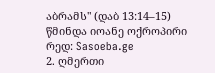აბრამს" (დაბ 13:14–15)
წმინდა იოანე ოქროპირი
რედ: Sasoeba.ge
2. ღმერთი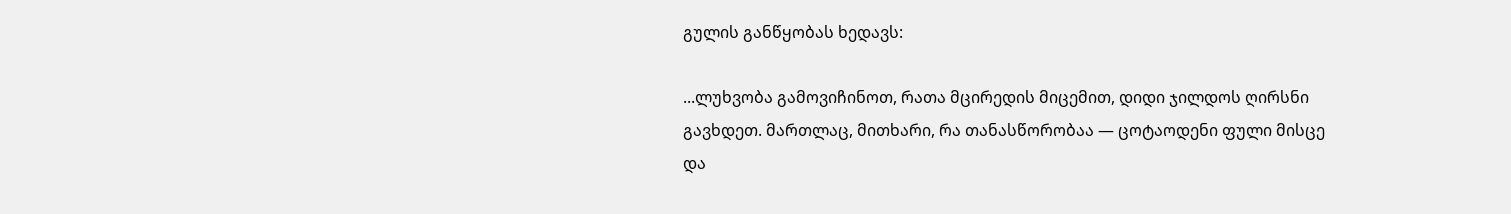გულის განწყობას ხედავს:

...ლუხვობა გამოვიჩინოთ, რათა მცირედის მიცემით, დიდი ჯილდოს ღირსნი გავხდეთ. მართლაც, მითხარი, რა თანასწორობაა — ცოტაოდენი ფული მისცე და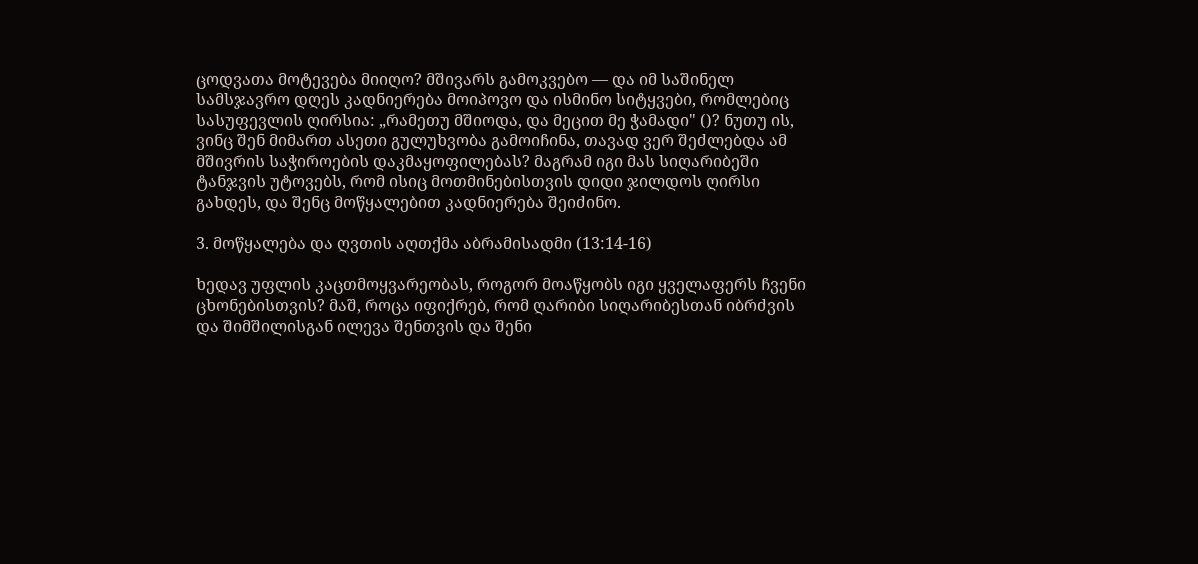ცოდვათა მოტევება მიიღო? მშივარს გამოკვებო — და იმ საშინელ სამსჯავრო დღეს კადნიერება მოიპოვო და ისმინო სიტყვები, რომლებიც სასუფევლის ღირსია: „რამეთუ მშიოდა, და მეცით მე ჭამადი" ()? ნუთუ ის, ვინც შენ მიმართ ასეთი გულუხვობა გამოიჩინა, თავად ვერ შეძლებდა ამ მშივრის საჭიროების დაკმაყოფილებას? მაგრამ იგი მას სიღარიბეში ტანჯვის უტოვებს, რომ ისიც მოთმინებისთვის დიდი ჯილდოს ღირსი გახდეს, და შენც მოწყალებით კადნიერება შეიძინო.

3. მოწყალება და ღვთის აღთქმა აბრამისადმი (13:14-16)

ხედავ უფლის კაცთმოყვარეობას, როგორ მოაწყობს იგი ყველაფერს ჩვენი ცხონებისთვის? მაშ, როცა იფიქრებ, რომ ღარიბი სიღარიბესთან იბრძვის და შიმშილისგან ილევა შენთვის და შენი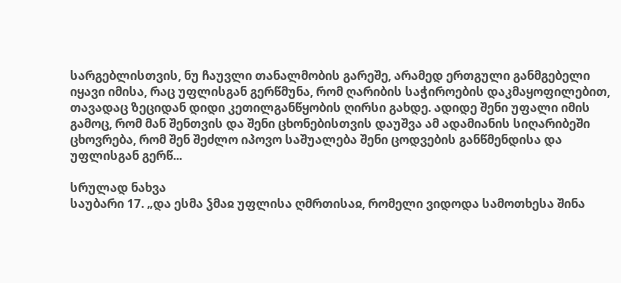სარგებლისთვის, ნუ ჩაუვლი თანალმობის გარეშე, არამედ ერთგული განმგებელი იყავი იმისა, რაც უფლისგან გერწმუნა, რომ ღარიბის საჭიროების დაკმაყოფილებით, თავადაც ზეციდან დიდი კეთილგანწყობის ღირსი გახდე. ადიდე შენი უფალი იმის გამოც, რომ მან შენთვის და შენი ცხონებისთვის დაუშვა ამ ადამიანის სიღარიბეში ცხოვრება, რომ შენ შეძლო იპოვო საშუალება შენი ცოდვების განწმენდისა და უფლისგან გერწ...

სრულად ნახვა
საუბარი 17. „და ესმა ჴმაჲ უფლისა ღმრთისაჲ, რომელი ვიდოდა სამოთხესა შინა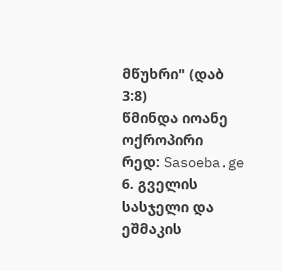მწუხრი" (დაბ 3:8)
წმინდა იოანე ოქროპირი
რედ: Sasoeba.ge
6. გველის სასჯელი და ეშმაკის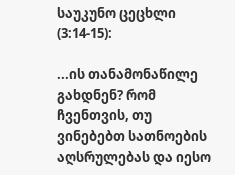საუკუნო ცეცხლი (3:14-15):

...ის თანამონაწილე გახდნენ? რომ ჩვენთვის, თუ ვინებებთ სათნოების აღსრულებას და იესო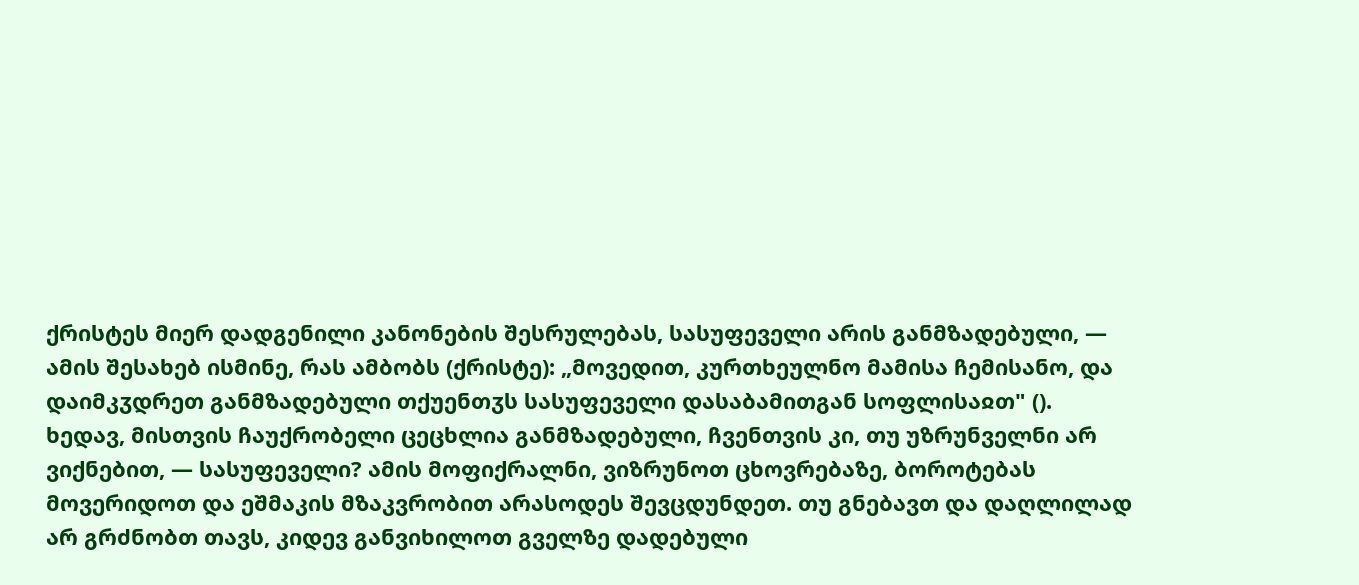ქრისტეს მიერ დადგენილი კანონების შესრულებას, სასუფეველი არის განმზადებული, — ამის შესახებ ისმინე, რას ამბობს (ქრისტე): „მოვედით, კურთხეულნო მამისა ჩემისანო, და დაიმკჳდრეთ განმზადებული თქუენთჳს სასუფეველი დასაბამითგან სოფლისაჲთ" (). ხედავ, მისთვის ჩაუქრობელი ცეცხლია განმზადებული, ჩვენთვის კი, თუ უზრუნველნი არ ვიქნებით, — სასუფეველი? ამის მოფიქრალნი, ვიზრუნოთ ცხოვრებაზე, ბოროტებას მოვერიდოთ და ეშმაკის მზაკვრობით არასოდეს შევცდუნდეთ. თუ გნებავთ და დაღლილად არ გრძნობთ თავს, კიდევ განვიხილოთ გველზე დადებული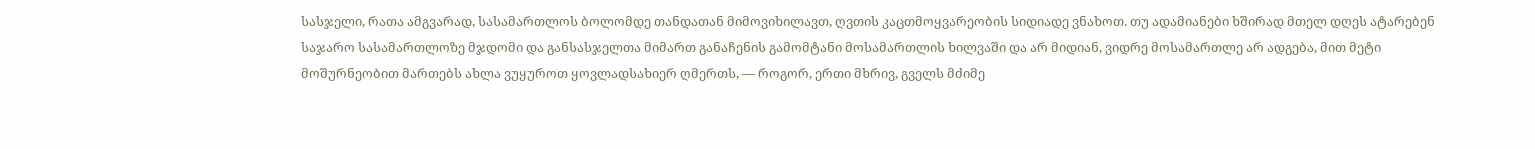სასჯელი, რათა ამგვარად, სასამართლოს ბოლომდე თანდათან მიმოვიხილავთ, ღვთის კაცთმოყვარეობის სიდიადე ვნახოთ. თუ ადამიანები ხშირად მთელ დღეს ატარებენ საჯარო სასამართლოზე მჯდომი და განსასჯელთა მიმართ განაჩენის გამომტანი მოსამართლის ხილვაში და არ მიდიან, ვიდრე მოსამართლე არ ადგება, მით მეტი მოშურნეობით მართებს ახლა ვუყუროთ ყოვლადსახიერ ღმერთს, — როგორ, ერთი მხრივ, გველს მძიმე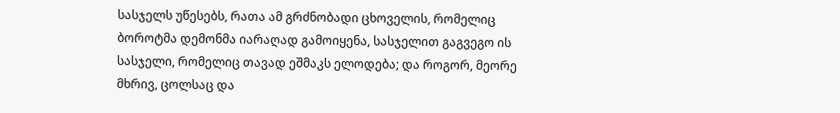სასჯელს უწესებს, რათა ამ გრძნობადი ცხოველის, რომელიც ბოროტმა დემონმა იარაღად გამოიყენა, სასჯელით გაგვეგო ის სასჯელი, რომელიც თავად ეშმაკს ელოდება; და როგორ, მეორე მხრივ, ცოლსაც და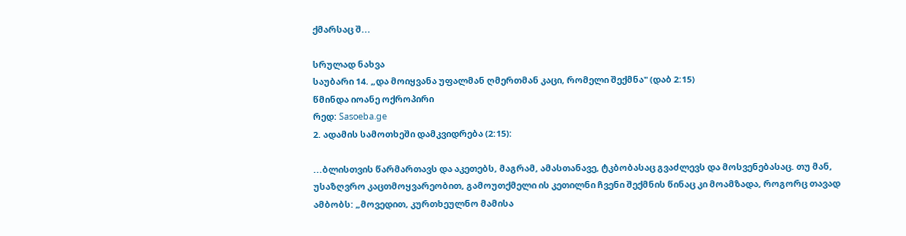ქმარსაც შ...

სრულად ნახვა
საუბარი 14. „და მოიყვანა უფალმან ღმერთმან კაცი, რომელი შექმნა" (დაბ 2:15)
წმინდა იოანე ოქროპირი
რედ: Sasoeba.ge
2. ადამის სამოთხეში დამკვიდრება (2:15):

...ბლისთვის წარმართავს და აკეთებს, მაგრამ, ამასთანავე, ტკბობასაც გვაძლევს და მოსვენებასაც. თუ მან, უსაზღვრო კაცთმოყვარეობით, გამოუთქმელი ის კეთილნი ჩვენი შექმნის წინაც კი მოამზადა, როგორც თავად ამბობს: „მოვედით, კურთხეულნო მამისა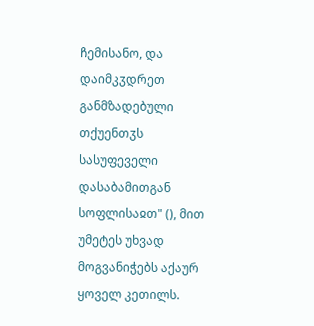ჩემისანო, და დაიმკჳდრეთ განმზადებული თქუენთჳს სასუფეველი დასაბამითგან სოფლისაჲთ" (), მით უმეტეს უხვად მოგვანიჭებს აქაურ ყოველ კეთილს.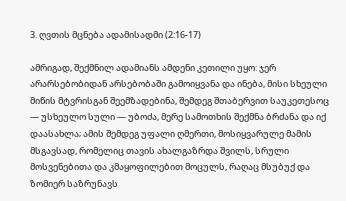3. ღვთის მცნება ადამისადმი (2:16-17)

ამრიგად, შექმნილ ადამიანს ამდენი კეთილი უყო: ჯერ არარსებობიდან არსებობაში გამოიყვანა და ინება, მისი სხეული მიწის მტვრისგან შეემზადებინა, შემდეგ შთაბერვით საუკეთესოც — უსხეულო სული — უბოძა, მერე სამოთხის შექმნა ბრძანა და იქ დაასახლა; ამის შემდეგ უფალი ღმერთი, მოსიყვარულე მამის მსგავსად, რომელიც თავის ახალგაზრდა შვილს, სრული მოსვენებითა და კმაყოფილებით მოცულს, რაღაც მსუბუქ და ზომიერ საზრუნავს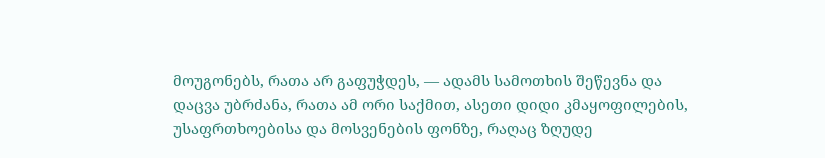მოუგონებს, რათა არ გაფუჭდეს, — ადამს სამოთხის შეწევნა და დაცვა უბრძანა, რათა ამ ორი საქმით, ასეთი დიდი კმაყოფილების, უსაფრთხოებისა და მოსვენების ფონზე, რაღაც ზღუდე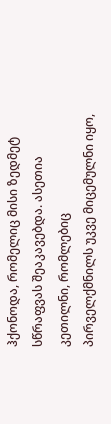ჰქონოდა, რომელიც მისი ზედმეტ სწრაფვას შეაკავებდა. ასეთია კეთილნი, რომლებიც პირველქმნილს უკვე მიცემულნი იყო,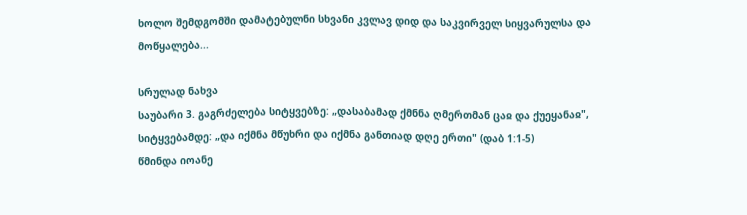ხოლო შემდგომში დამატებულნი სხვანი კვლავ დიდ და საკვირველ სიყვარულსა და მოწყალება...

სრულად ნახვა
საუბარი 3. გაგრძელება სიტყვებზე: „დასაბამად ქმნნა ღმერთმან ცაჲ და ქუეყანაჲ", სიტყვებამდე: „და იქმნა მწუხრი და იქმნა განთიად დღე ერთი" (დაბ 1:1-5)
წმინდა იოანე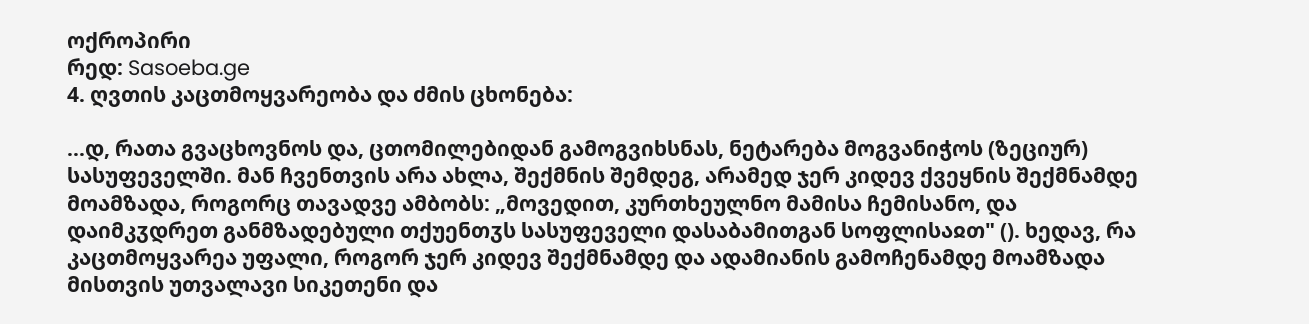ოქროპირი
რედ: Sasoeba.ge
4. ღვთის კაცთმოყვარეობა და ძმის ცხონება:

...დ, რათა გვაცხოვნოს და, ცთომილებიდან გამოგვიხსნას, ნეტარება მოგვანიჭოს (ზეციურ) სასუფეველში. მან ჩვენთვის არა ახლა, შექმნის შემდეგ, არამედ ჯერ კიდევ ქვეყნის შექმნამდე მოამზადა, როგორც თავადვე ამბობს: „მოვედით, კურთხეულნო მამისა ჩემისანო, და დაიმკჳდრეთ განმზადებული თქუენთჳს სასუფეველი დასაბამითგან სოფლისაჲთ" (). ხედავ, რა კაცთმოყვარეა უფალი, როგორ ჯერ კიდევ შექმნამდე და ადამიანის გამოჩენამდე მოამზადა მისთვის უთვალავი სიკეთენი და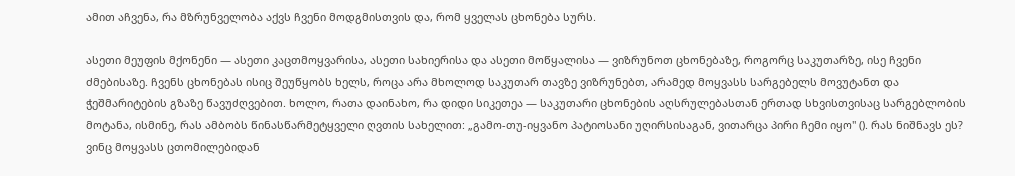ამით აჩვენა, რა მზრუნველობა აქვს ჩვენი მოდგმისთვის და, რომ ყველას ცხონება სურს.

ასეთი მეუფის მქონენი — ასეთი კაცთმოყვარისა, ასეთი სახიერისა და ასეთი მოწყალისა — ვიზრუნოთ ცხონებაზე, როგორც საკუთარზე, ისე ჩვენი ძმებისაზე. ჩვენს ცხონებას ისიც შეუწყობს ხელს, როცა არა მხოლოდ საკუთარ თავზე ვიზრუნებთ, არამედ მოყვასს სარგებელს მოვუტანთ და ჭეშმარიტების გზაზე წავუძღვებით. ხოლო, რათა დაინახო, რა დიდი სიკეთეა — საკუთარი ცხონების აღსრულებასთან ერთად სხვისთვისაც სარგებლობის მოტანა, ისმინე, რას ამბობს წინასწარმეტყველი ღვთის სახელით: „გამო-თუ-იყვანო პატიოსანი უღირსისაგან, ვითარცა პირი ჩემი იყო" (). რას ნიშნავს ეს? ვინც მოყვასს ცთომილებიდან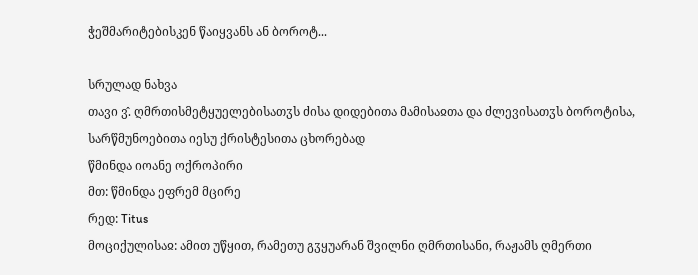ჭეშმარიტებისკენ წაიყვანს ან ბოროტ...

სრულად ნახვა
თავი ვ̂. ღმრთისმეტყუელებისათჳს ძისა დიდებითა მამისაჲთა და ძლევისათჳს ბოროტისა, სარწმუნოებითა იესუ ქრისტესითა ცხორებად
წმინდა იოანე ოქროპირი
მთ: წმინდა ეფრემ მცირე
რედ: Titus
მოციქულისაჲ: ამით უწყით, რამეთუ გჳყუარან შვილნი ღმრთისანი, რაჟამს ღმერთი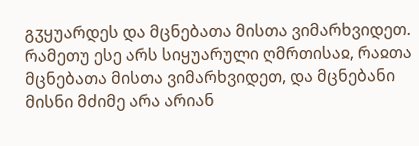გჳყუარდეს და მცნებათა მისთა ვიმარხვიდეთ. რამეთუ ესე არს სიყუარული ღმრთისაჲ, რაჲთა მცნებათა მისთა ვიმარხვიდეთ, და მცნებანი მისნი მძიმე არა არიან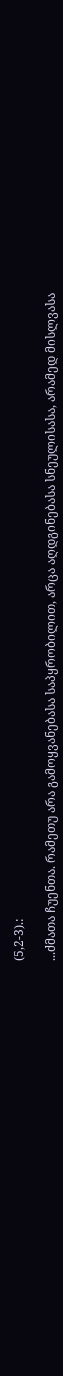(5,2-3).:

...ძმათა ჩუენთა. რამეთუ არა გამოყვანებასა საპყრობილით, არცა აღდგინებასა სნეულისასა, არამედ მისლვასა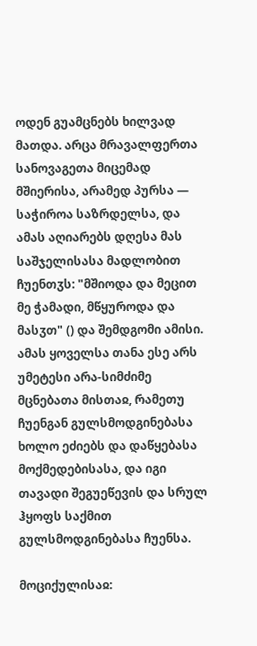ოდენ გუამცნებს ხილვად მათდა. არცა მრავალფერთა სანოვაგეთა მიცემად მშიერისა, არამედ პურსა — საჭიროა საზრდელსა, და ამას აღიარებს დღესა მას საშჯელისასა მადლობით ჩუენთჳს: "მშიოდა და მეცით მე ჭამადი, მწყუროდა და მასჳთ" () და შემდგომი ამისი. ამას ყოველსა თანა ესე არს უმეტესი არა-სიმძიმე მცნებათა მისთაჲ, რამეთუ ჩუენგან გულსმოდგინებასა ხოლო ეძიებს და დაწყებასა მოქმედებისასა, და იგი თავადი შეგუეწევის და სრულ ჰყოფს საქმით გულსმოდგინებასა ჩუენსა.

მოციქულისაჲ: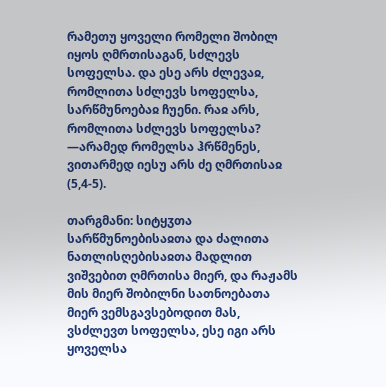რამეთუ ყოველი რომელი შობილ იყოს ღმრთისაგან, სძლევს სოფელსა. და ესე არს ძლევაჲ, რომლითა სძლევს სოფელსა, სარწმუნოებაჲ ჩუენი. რაჲ არს, რომლითა სძლევს სოფელსა? —არამედ რომელსა ჰრწმენეს, ვითარმედ იესუ არს ძე ღმრთისაჲ (5,4-5).

თარგმანი: სიტყჳთა სარწმუნოებისაჲთა და ძალითა ნათლისღებისაჲთა მადლით ვიშვებით ღმრთისა მიერ, და რაჟამს მის მიერ შობილნი სათნოებათა მიერ ვემსგავსებოდით მას, ვსძლევთ სოფელსა, ესე იგი არს ყოველსა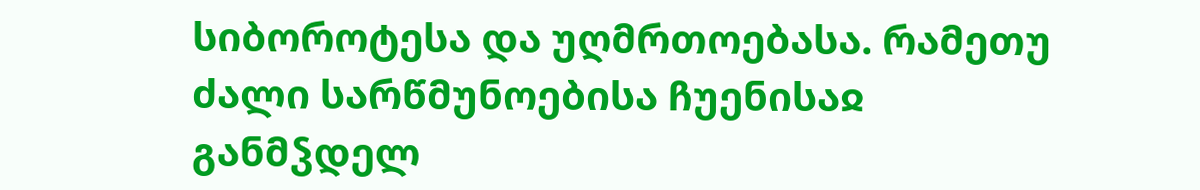სიბოროტესა და უღმრთოებასა. რამეთუ ძალი სარწმუნოებისა ჩუენისაჲ განმჴდელ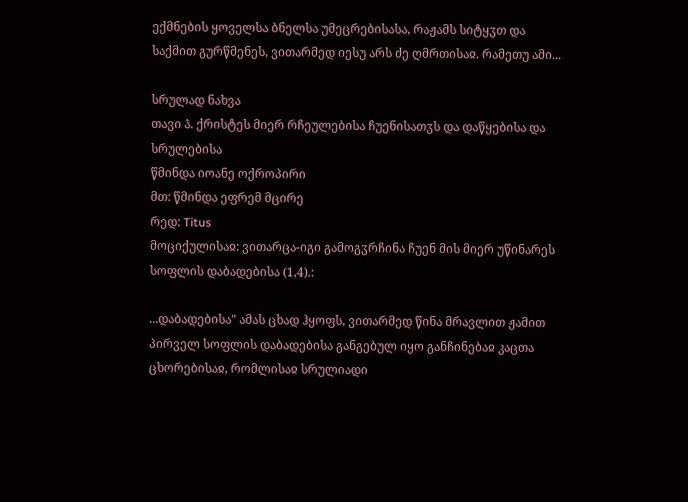ექმნების ყოველსა ბნელსა უმეცრებისასა, რაჟამს სიტყჳთ და საქმით გურწმენეს, ვითარმედ იესუ არს ძე ღმრთისაჲ. რამეთუ ამი...

სრულად ნახვა
თავი ა̂. ქრისტეს მიერ რჩეულებისა ჩუენისათჳს და დაწყებისა და სრულებისა
წმინდა იოანე ოქროპირი
მთ: წმინდა ეფრემ მცირე
რედ: Titus
მოციქულისაჲ: ვითარცა-იგი გამოგჳრჩინა ჩუენ მის მიერ უწინარეს სოფლის დაბადებისა (1,4).:

...დაბადებისა" ამას ცხად ჰყოფს, ვითარმედ წინა მრავლით ჟამით პირველ სოფლის დაბადებისა განგებულ იყო განჩინებაჲ კაცთა ცხორებისაჲ, რომლისაჲ სრულიადი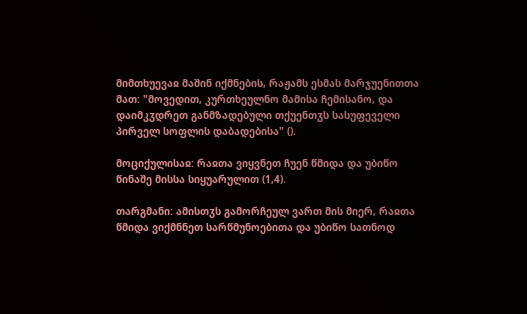მიმთხუევაჲ მაშინ იქმნების, რაჟამს ესმას მარჯუენითთა მათ: "მოვედით, კურთხეულნო მამისა ჩემისანო, და დაიმკჳდრეთ განმზადებული თქუენთჳს სასუფეველი პირველ სოფლის დაბადებისა" ().

მოციქულისაჲ: რაჲთა ვიყვნეთ ჩუენ წმიდა და უბიწო წინაშე მისსა სიყუარულით (1,4).

თარგმანი: ამისთჳს გამორჩეულ ვართ მის მიერ, რაჲთა წმიდა ვიქმნნეთ სარწმუნოებითა და უბიწო სათნოდ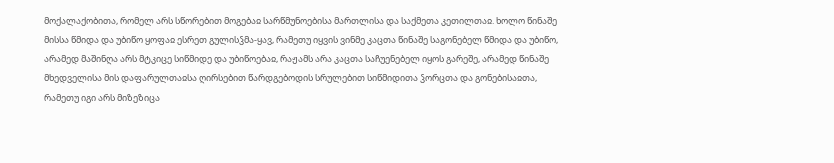მოქალაქობითა, რომელ არს სწორებით მოგებაჲ სარწმუნოებისა მართლისა და საქმეთა კეთილთაჲ. ხოლო წინაშე მისსა წმიდა და უბიწო ყოფაჲ ესრეთ გულისჴმა-ყავ, რამეთუ იყვის ვინმე კაცთა წინაშე საგონებელ წმიდა და უბიწო, არამედ მაშინღა არს მტკიცე სიწმიდე და უბიწოებაჲ, რაჟამს არა კაცთა საჩუენებელ იყოს გარეშე, არამედ წინაშე მხედველისა მის დაფარულთაჲსა ღირსებით წარდგებოდის სრულებით სიწმიდითა ჴორცთა და გონებისაჲთა, რამეთუ იგი არს მიზეზიცა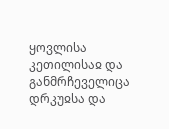ყოვლისა კეთილისაჲ და განმრჩეველიცა დრკუჲსა და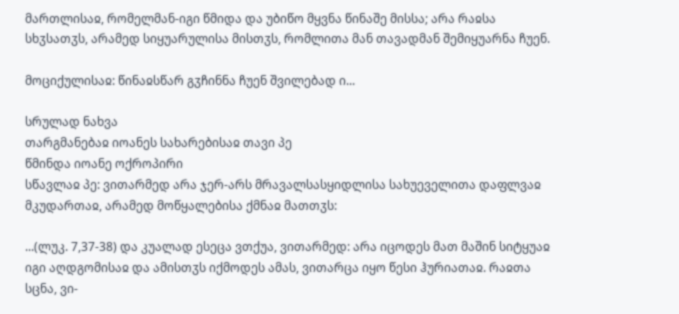მართლისაჲ, რომელმან-იგი წმიდა და უბიწო მყვნა წინაშე მისსა; არა რაჲსა სხჳსათჳს, არამედ სიყუარულისა მისთჳს, რომლითა მან თავადმან შემიყუარნა ჩუენ.

მოციქულისაჲ: წინაჲსწარ გჳჩინნა ჩუენ შვილებად ი...

სრულად ნახვა
თარგმანებაჲ იოანეს სახარებისაჲ თავი პე
წმინდა იოანე ოქროპირი
სწავლაჲ პე: ვითარმედ არა ჯერ-არს მრავალსასყიდლისა სახუეველითა დაფლვაჲ მკუდართაჲ, არამედ მოწყალებისა ქმნაჲ მათთჳს:

...(ლუკ. 7,37-38) და კუალად ესეცა ვთქუა, ვითარმედ: არა იცოდეს მათ მაშინ სიტყუაჲ იგი აღდგომისაჲ და ამისთჳს იქმოდეს ამას, ვითარცა იყო წესი ჰურიათაჲ. რაჲთა სცნა, ვი-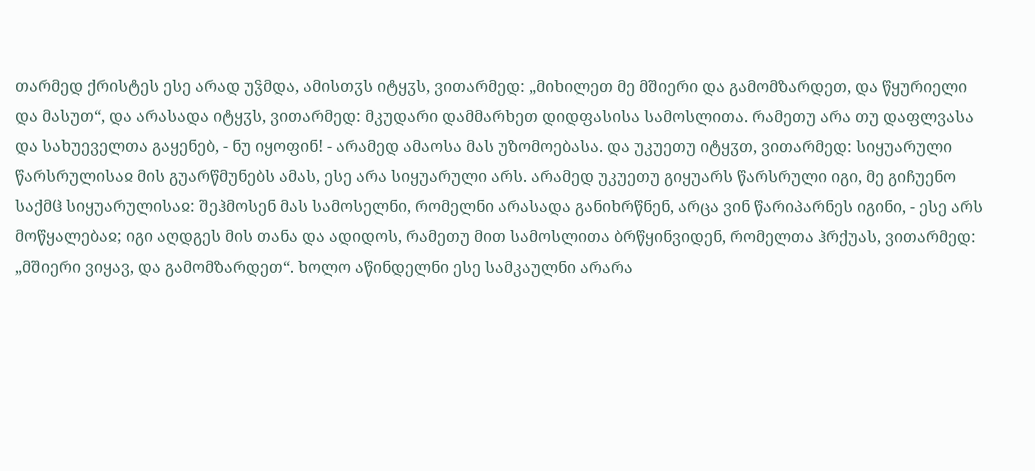თარმედ ქრისტეს ესე არად უჴმდა, ამისთჳს იტყჳს, ვითარმედ: „მიხილეთ მე მშიერი და გამომზარდეთ, და წყურიელი და მასუთ“, და არასადა იტყჳს, ვითარმედ: მკუდარი დამმარხეთ დიდფასისა სამოსლითა. რამეთუ არა თუ დაფლვასა და სახუეველთა გაყენებ, - ნუ იყოფინ! - არამედ ამაოსა მას უზომოებასა. და უკუეთუ იტყჳთ, ვითარმედ: სიყუარული წარსრულისაჲ მის გუარწმუნებს ამას, ესე არა სიყუარული არს. არამედ უკუეთუ გიყუარს წარსრული იგი, მე გიჩუენო საქმჱ სიყუარულისაჲ: შეჰმოსენ მას სამოსელნი, რომელნი არასადა განიხრწნენ, არცა ვინ წარიპარნეს იგინი, - ესე არს მოწყალებაჲ; იგი აღდგეს მის თანა და ადიდოს, რამეთუ მით სამოსლითა ბრწყინვიდენ, რომელთა ჰრქუას, ვითარმედ: „მშიერი ვიყავ, და გამომზარდეთ“. ხოლო აწინდელნი ესე სამკაულნი არარა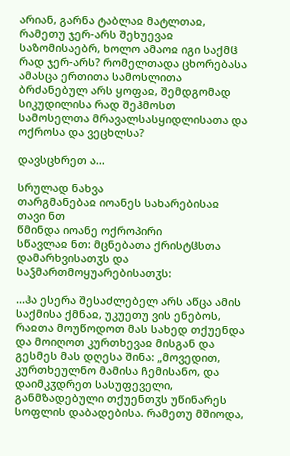არიან, გარნა ტაბლაჲ მატლთაჲ, რამეთუ ჯერ-არს შეხუევაჲ საზომისაებრ, ხოლო ამაოჲ იგი საქმჱ რად ჯერ-არს? რომელთადა ცხორებასა ამასცა ერთითა სამოსლითა ბრძანებულ არს ყოფაჲ, შემდგომად სიკუდილისა რად შეჰმოსთ სამოსელთა მრავალსასყიდლისათა და ოქროსა და ვეცხლსა?

დავსცხრეთ ა...

სრულად ნახვა
თარგმანებაჲ იოანეს სახარებისაჲ თავი ნთ
წმინდა იოანე ოქროპირი
სწავლაჲ ნთ: მცნებათა ქრისტჱსთა დამარხვისათჳს და საჴმართმოყუარებისათჳს:

...ჰა ესერა შესაძლებელ არს აწცა ამის საქმისა ქმნაჲ, უკუეთუ ვის ენებოს, რაჲთა მოუწოდოთ მას სახედ თქუენდა და მოიღოთ კურთხევაჲ მისგან და გესმეს მას დღესა შინა: „მოვედით, კურთხეულნო მამისა ჩემისანო, და დაიმკჳდრეთ სასუფეველი, განმზადებული თქუენთჳს უწინარეს სოფლის დაბადებისა. რამეთუ მშიოდა,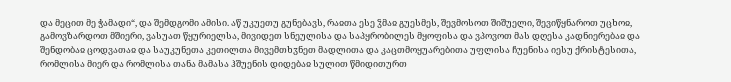და მეცით მე ჭამადი“, და შემდგომი ამისი. აწ უკუეთუ გუნებავს, რაჲთა ესე ჴმაჲ გუესმეს, შევმოსოთ შიშუელი, შევიწყნაროთ უცხოჲ, გამოვზარდოთ მშიერი, ვასუათ წყურიელსა, მივიდეთ სნეულისა და საპყრობილეს მყოფისა და ვპოვოთ მას დღესა კადნიერებაჲ და შენდობაჲ ცოდვათაჲ და საუკუნეთა კეთილთა მივემთხჳნეთ მადლითა და კაცთმოყუარებითა უფლისა ჩუენისა იესუ ქრისტესითა, რომლისა მიერ და რომლისა თანა მამასა ჰშუენის დიდებაჲ სულით წმიდითურთ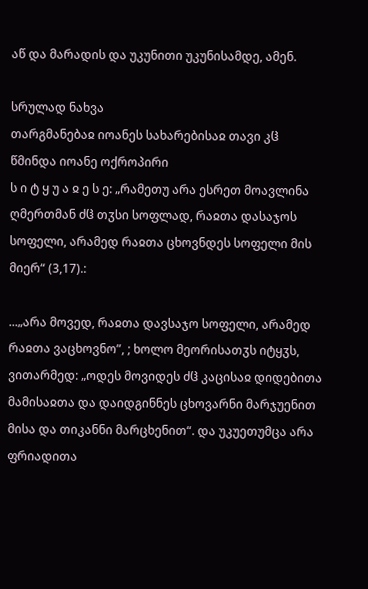აწ და მარადის და უკუნითი უკუნისამდე, ამენ.

სრულად ნახვა
თარგმანებაჲ იოანეს სახარებისაჲ თავი კჱ
წმინდა იოანე ოქროპირი
ს ი ტ ყ უ ა ჲ ე ს ე: „რამეთუ არა ესრეთ მოავლინა ღმერთმან ძჱ თჳსი სოფლად, რაჲთა დასაჯოს სოფელი, არამედ რაჲთა ცხოვნდეს სოფელი მის მიერ“ (3,17).:

...„არა მოვედ, რაჲთა დავსაჯო სოფელი, არამედ რაჲთა ვაცხოვნო”, ; ხოლო მეორისათჳს იტყჳს, ვითარმედ: „ოდეს მოვიდეს ძჱ კაცისაჲ დიდებითა მამისაჲთა და დაიდგინნეს ცხოვარნი მარჯუენით მისა და თიკანნი მარცხენით“. და უკუეთუმცა არა ფრიადითა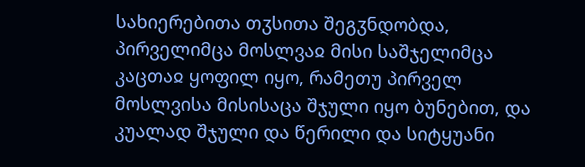სახიერებითა თჳსითა შეგჳნდობდა, პირველიმცა მოსლვაჲ მისი საშჯელიმცა კაცთაჲ ყოფილ იყო, რამეთუ პირველ მოსლვისა მისისაცა შჯული იყო ბუნებით, და კუალად შჯული და წერილი და სიტყუანი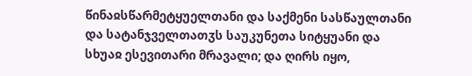წინაჲსწარმეტყუელთანი და საქმენი სასწაულთანი და სატანჯველთათჳს საუკუნეთა სიტყუანი და სხუაჲ ესევითარი მრავალი; და ღირს იყო,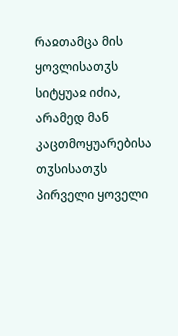რაჲთამცა მის ყოვლისათჳს სიტყუაჲ იძია, არამედ მან კაცთმოყუარებისა თჳსისათჳს პირველი ყოველი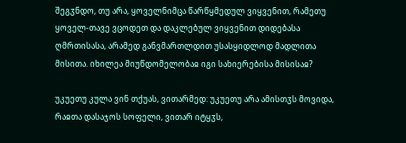შეგჳნდო, თუ არა, ყოველნიმცა წარწყმედულ ვიყვენით, რამეთუ ყოველ-თავე ვცოდეთ და დაკლებულ ვიყვენით დიდებასა ღმრთისასა, არამედ განვმართლდით უსასყიდლოდ მადლითა მისითა. იხილეა მიუწდომელობაჲ იგი სახიერებისა მისისაჲ?

უკუეთუ კულა ვინ თქუას, ვითარმედ: უკუეთუ არა ამისთჳს მოვიდა, რაჲთა დასაჯოს სოფელი, ვითარ იტყჳს,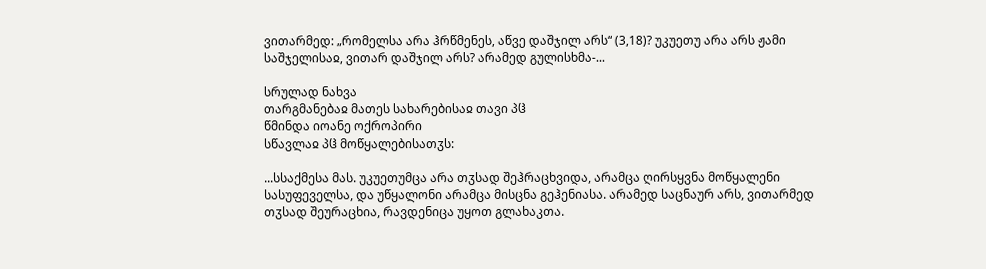ვითარმედ: „რომელსა არა ჰრწმენეს, აწვე დაშჯილ არს“ (3,18)? უკუეთუ არა არს ჟამი საშჯელისაჲ, ვითარ დაშჯილ არს? არამედ გულისხმა-...

სრულად ნახვა
თარგმანებაჲ მათეს სახარებისაჲ თავი პჱ
წმინდა იოანე ოქროპირი
სწავლაჲ პჱ მოწყალებისათჳს:

...სსაქმესა მას. უკუეთუმცა არა თჳსად შეჰრაცხვიდა, არამცა ღირსყვნა მოწყალენი სასუფეველსა, და უწყალონი არამცა მისცნა გეჰენიასა. არამედ საცნაურ არს, ვითარმედ თჳსად შეურაცხია, რავდენიცა უყოთ გლახაკთა.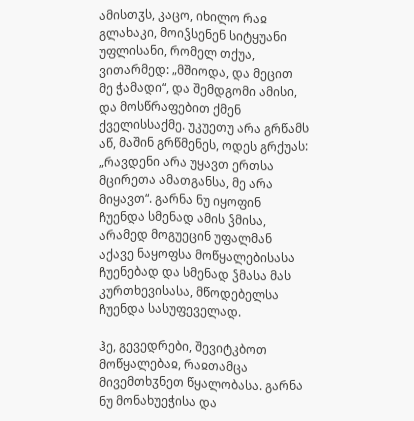ამისთჳს, კაცო, იხილო რაჲ გლახაკი, მოიჴსენენ სიტყუანი უფლისანი, რომელ თქუა, ვითარმედ: „მშიოდა, და მეცით მე ჭამადი“, და შემდგომი ამისი, და მოსწრაფებით ქმენ ქველისსაქმე. უკუეთუ არა გრწამს აწ, მაშინ გრწმენეს, ოდეს გრქუას: „რავდენი არა უყავთ ერთსა მცირეთა ამათგანსა, მე არა მიყავთ“. გარნა ნუ იყოფინ ჩუენდა სმენად ამის ჴმისა, არამედ მოგუეცინ უფალმან აქავე ნაყოფსა მოწყალებისასა ჩუენებად და სმენად ჴმასა მას კურთხევისასა, მწოდებელსა ჩუენდა სასუფეველად.

ჰე, გევედრები, შევიტკბოთ მოწყალებაჲ, რაჲთამცა მივემთხჳნეთ წყალობასა. გარნა ნუ მონახუეჭისა და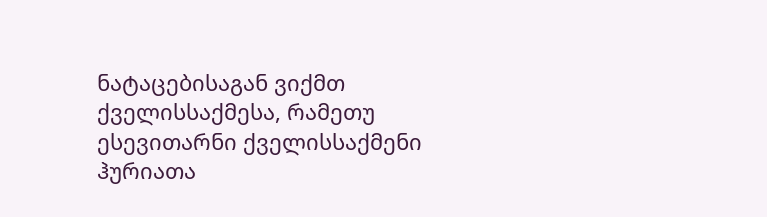ნატაცებისაგან ვიქმთ ქველისსაქმესა, რამეთუ ესევითარნი ქველისსაქმენი ჰურიათა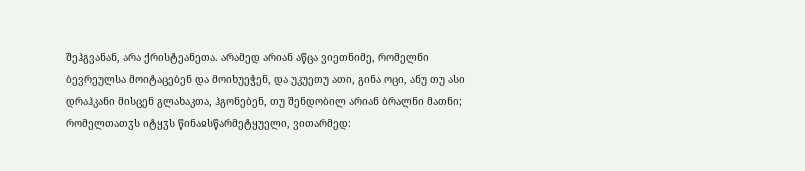შეჰგვანან, არა ქრისტეანეთა. არამედ არიან აწცა ვიეთნიმე, რომელნი ბევრეულსა მოიტაცებენ და მოიხუეჭენ, და უკუეთუ ათი, გინა ოცი, ანუ თუ ასი დრაჰკანი მისცენ გლახაკთა, ჰგონებენ, თუ შენდობილ არიან ბრალნი მათნი; რომელთათჳს იტყჳს წინაჲსწარმეტყუელი, ვითარმედ: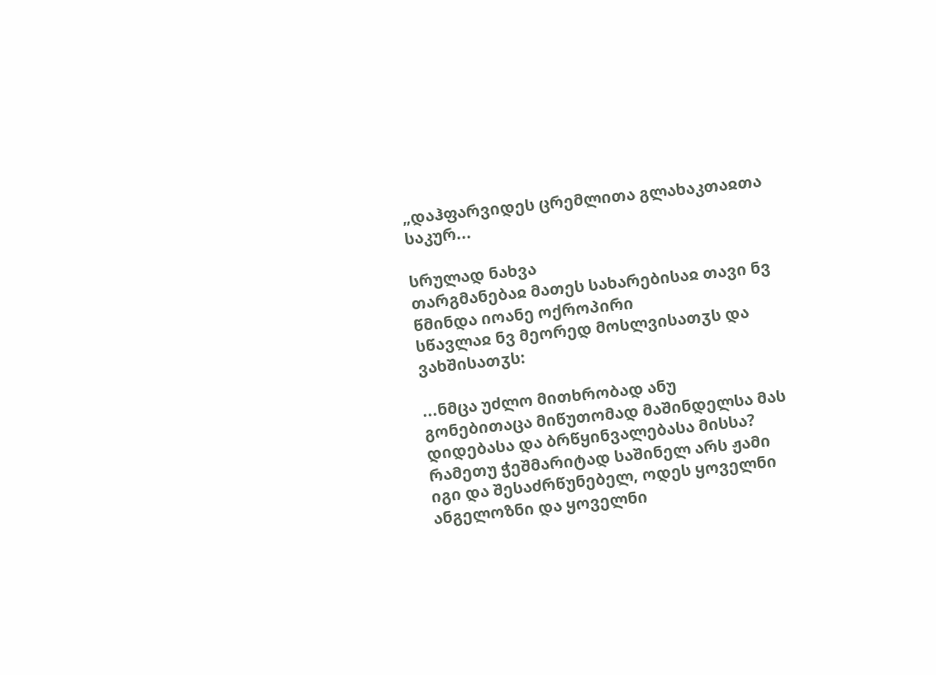„დაჰფარვიდეს ცრემლითა გლახაკთაჲთა საკურ...

სრულად ნახვა
თარგმანებაჲ მათეს სახარებისაჲ თავი ნვ
წმინდა იოანე ოქროპირი
სწავლაჲ ნვ მეორედ მოსლვისათჳს და ვახშისათჳს:

...ნმცა უძლო მითხრობად ანუ გონებითაცა მიწუთომად მაშინდელსა მას დიდებასა და ბრწყინვალებასა მისსა? რამეთუ ჭეშმარიტად საშინელ არს ჟამი იგი და შესაძრწუნებელ, ოდეს ყოველნი ანგელოზნი და ყოველნი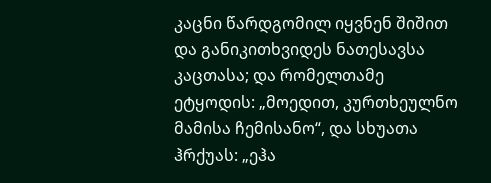კაცნი წარდგომილ იყვნენ შიშით და განიკითხვიდეს ნათესავსა კაცთასა; და რომელთამე ეტყოდის: „მოედით, კურთხეულნო მამისა ჩემისანო“, და სხუათა ჰრქუას: „ეჰა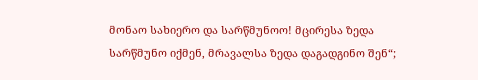მონაო სახიერო და სარწმუნოო! მცირესა ზედა სარწმუნო იქმენ, მრავალსა ზედა დაგადგინო შენ“;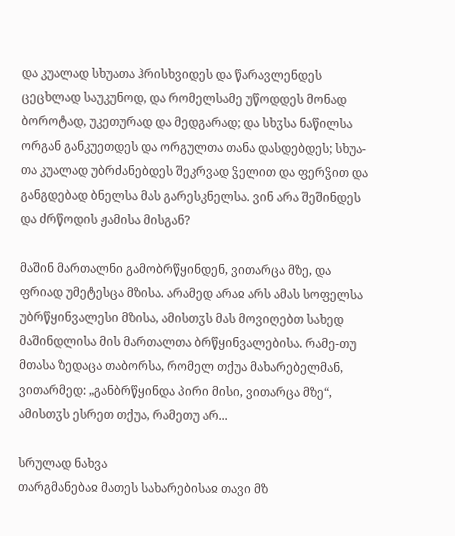და კუალად სხუათა ჰრისხვიდეს და წარავლენდეს ცეცხლად საუკუნოდ, და რომელსამე უწოდდეს მონად ბოროტად, უკეთურად და მედგარად; და სხჳსა ნაწილსა ორგან განკუეთდეს და ორგულთა თანა დასდებდეს; სხუა-თა კუალად უბრძანებდეს შეკრვად ჴელით და ფერჴით და განგდებად ბნელსა მას გარესკნელსა. ვინ არა შეშინდეს და ძრწოდის ჟამისა მისგან?

მაშინ მართალნი გამობრწყინდენ, ვითარცა მზე, და ფრიად უმეტესცა მზისა. არამედ არაჲ არს ამას სოფელსა უბრწყინვალესი მზისა, ამისთჳს მას მოვიღებთ სახედ მაშინდლისა მის მართალთა ბრწყინვალებისა. რამე-თუ მთასა ზედაცა თაბორსა, რომელ თქუა მახარებელმან, ვითარმედ: „განბრწყინდა პირი მისი, ვითარცა მზე“, ამისთჳს ესრეთ თქუა, რამეთუ არ...

სრულად ნახვა
თარგმანებაჲ მათეს სახარებისაჲ თავი მზ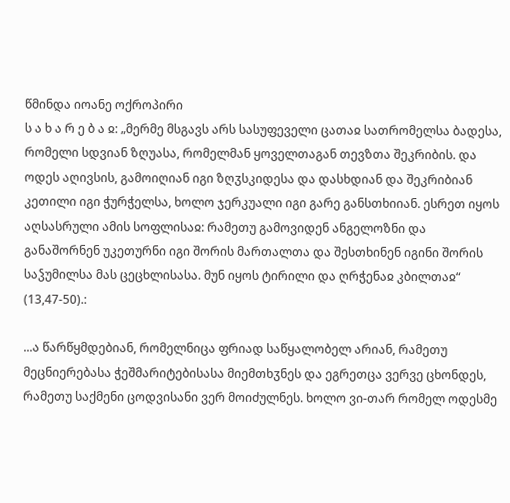წმინდა იოანე ოქროპირი
ს ა ხ ა რ ე ბ ა ჲ: „მერმე მსგავს არს სასუფეველი ცათაჲ სათრომელსა ბადესა, რომელი სდვიან ზღუასა, რომელმან ყოველთაგან თევზთა შეკრიბის. და ოდეს აღივსის, გამოიღიან იგი ზღჳსკიდესა და დასხდიან და შეკრიბიან კეთილი იგი ჭურჭელსა, ხოლო ჯერკუალი იგი გარე განსთხიიან. ესრეთ იყოს აღსასრული ამის სოფლისაჲ: რამეთუ გამოვიდენ ანგელოზნი და განაშორნენ უკეთურნი იგი შორის მართალთა და შესთხინენ იგინი შორის საჴუმილსა მას ცეცხლისასა. მუნ იყოს ტირილი და ღრჭენაჲ კბილთაჲ“ (13,47-50).:

...ა წარწყმდებიან, რომელნიცა ფრიად საწყალობელ არიან, რამეთუ მეცნიერებასა ჭეშმარიტებისასა მიემთხჳნეს და ეგრეთცა ვერვე ცხონდეს, რამეთუ საქმენი ცოდვისანი ვერ მოიძულნეს. ხოლო ვი-თარ რომელ ოდესმე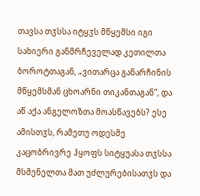თავსა თჳსსა იტყჳს მწყემსი იგი სახიერი განმრჩეველად კეთილთა ბოროტთაგან, „ვითარცა განარჩინის მწყემსმან ცხოარნი თიკანთაგან“, და აწ აქა ანგელოზთა მოასწავებს? ესე ამისთჳს, რამეთუ ოდესმე კაცობრივრე ჰყოფს სიტყუასა თჳსსა მსმენელთა მათ უძლურებისათჳს და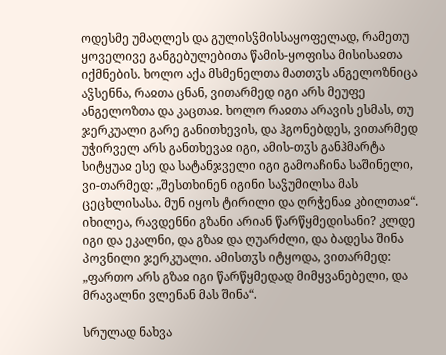ოდესმე უმაღლეს და გულისჴმისსაყოფელად, რამეთუ ყოველივე განგებულებითა წამის-ყოფისა მისისაჲთა იქმნების. ხოლო აქა მსმენელთა მათთჳს ანგელოზნიცა აჴსენნა, რაჲთა ცნან, ვითარმედ იგი არს მეუფე ანგელოზთა და კაცთაჲ. ხოლო რაჲთა არავის ესმას, თუ ჯერკუალი გარე განითხევის, და ჰგონებდეს, ვითარმედ უჭირველ არს განთხევაჲ იგი, ამის-თჳს განჰმარტა სიტყუაჲ ესე და სატანჯველი იგი გამოაჩინა საშინელი, ვი-თარმედ: „შესთხინენ იგინი საჴუმილსა მას ცეცხლისასა. მუნ იყოს ტირილი და ღრჭენაჲ კბილთაჲ“. იხილეა, რავდენნი გზანი არიან წარწყმედისანი? კლდე იგი და ეკალნი, და გზაჲ და ღუარძლი, და ბადესა შინა პოვნილი ჯერკუალი. ამისთჳს იტყოდა, ვითარმედ: „ფართო არს გზაჲ იგი წარწყმედად მიმყვანებელი, და მრავალნი ვლენან მას შინა“.

სრულად ნახვა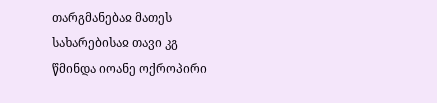თარგმანებაჲ მათეს სახარებისაჲ თავი კგ
წმინდა იოანე ოქროპირი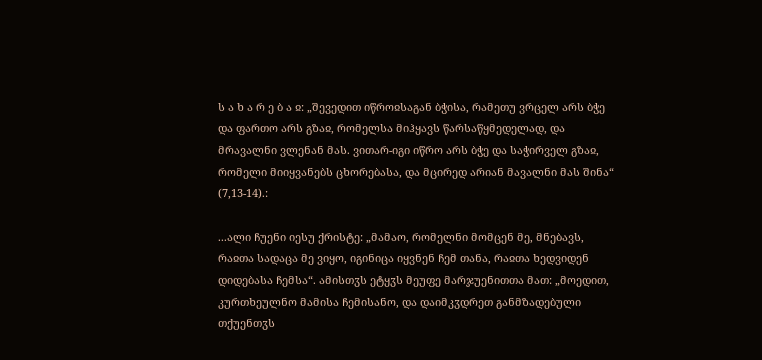ს ა ხ ა რ ე ბ ა ჲ: „შევედით იწროჲსაგან ბჭისა, რამეთუ ვრცელ არს ბჭე და ფართო არს გზაჲ, რომელსა მიჰყავს წარსაწყმედელად, და მრავალნი ვლენან მას. ვითარ-იგი იწრო არს ბჭე და საჭირველ გზაჲ, რომელი მიიყვანებს ცხორებასა, და მცირედ არიან მავალნი მას შინა“ (7,13-14).:

...ალი ჩუენი იესუ ქრისტე: „მამაო, რომელნი მომცენ მე, მნებავს, რაჲთა სადაცა მე ვიყო, იგინიცა იყვნენ ჩემ თანა, რაჲთა ხედვიდენ დიდებასა ჩემსა“. ამისთჳს ეტყჳს მეუფე მარჯუენითთა მათ: „მოედით, კურთხეულნო მამისა ჩემისანო, და დაიმკჳდრეთ განმზადებული თქუენთჳს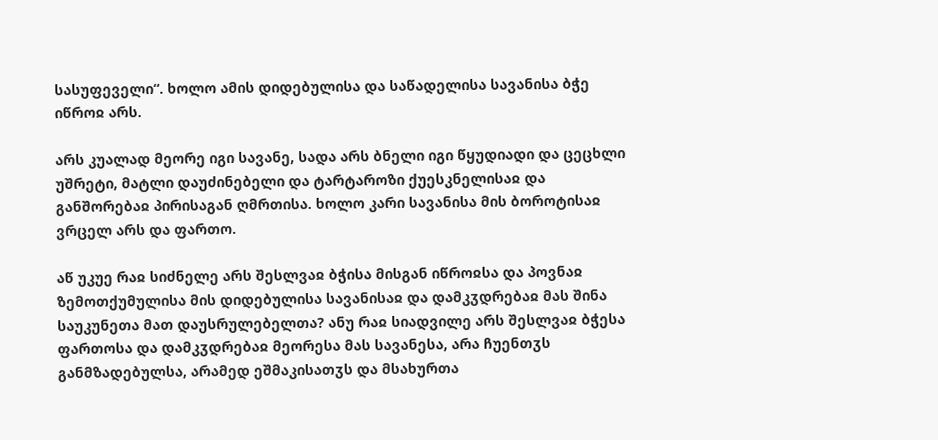სასუფეველი“. ხოლო ამის დიდებულისა და საწადელისა სავანისა ბჭე იწროჲ არს.

არს კუალად მეორე იგი სავანე, სადა არს ბნელი იგი წყუდიადი და ცეცხლი უშრეტი, მატლი დაუძინებელი და ტარტაროზი ქუესკნელისაჲ და განშორებაჲ პირისაგან ღმრთისა. ხოლო კარი სავანისა მის ბოროტისაჲ ვრცელ არს და ფართო.

აწ უკუე რაჲ სიძნელე არს შესლვაჲ ბჭისა მისგან იწროჲსა და პოვნაჲ ზემოთქუმულისა მის დიდებულისა სავანისაჲ და დამკჳდრებაჲ მას შინა საუკუნეთა მათ დაუსრულებელთა? ანუ რაჲ სიადვილე არს შესლვაჲ ბჭესა ფართოსა და დამკჳდრებაჲ მეორესა მას სავანესა, არა ჩუენთჳს განმზადებულსა, არამედ ეშმაკისათჳს და მსახურთა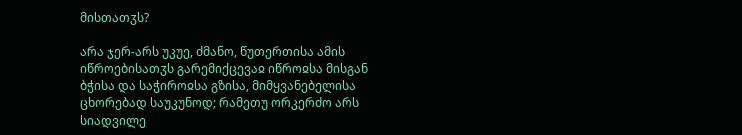მისთათჳს?

არა ჯერ-არს უკუე, ძმანო, წუთერთისა ამის იწროებისათჳს გარემიქცევაჲ იწროჲსა მისგან ბჭისა და საჭიროჲსა გზისა, მიმყვანებელისა ცხორებად საუკუნოდ; რამეთუ ორკერძო არს სიადვილე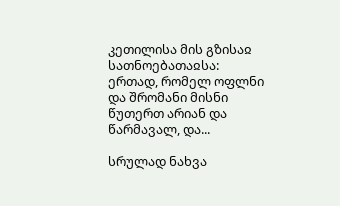კეთილისა მის გზისაჲ სათნოებათაჲსა: ერთად, რომელ ოფლნი და შრომანი მისნი წუთერთ არიან და წარმავალ, და...

სრულად ნახვა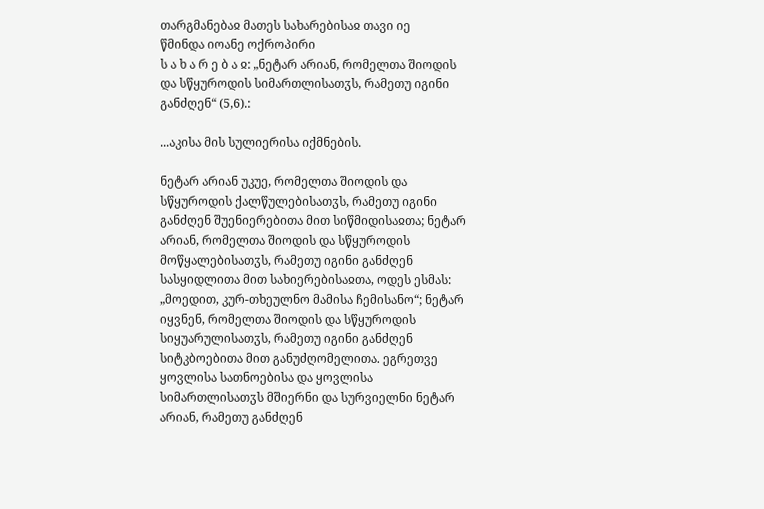თარგმანებაჲ მათეს სახარებისაჲ თავი იე
წმინდა იოანე ოქროპირი
ს ა ხ ა რ ე ბ ა ჲ: „ნეტარ არიან, რომელთა შიოდის და სწყუროდის სიმართლისათჳს, რამეთუ იგინი განძღენ“ (5,6).:

...აკისა მის სულიერისა იქმნების.

ნეტარ არიან უკუე, რომელთა შიოდის და სწყუროდის ქალწულებისათჳს, რამეთუ იგინი განძღენ შუენიერებითა მით სიწმიდისაჲთა; ნეტარ არიან, რომელთა შიოდის და სწყუროდის მოწყალებისათჳს, რამეთუ იგინი განძღენ სასყიდლითა მით სახიერებისაჲთა, ოდეს ესმას: „მოედით, კურ-თხეულნო მამისა ჩემისანო“; ნეტარ იყვნენ, რომელთა შიოდის და სწყუროდის სიყუარულისათჳს, რამეთუ იგინი განძღენ სიტკბოებითა მით განუძღომელითა. ეგრეთვე ყოვლისა სათნოებისა და ყოვლისა სიმართლისათჳს მშიერნი და სურვიელნი ნეტარ არიან, რამეთუ განძღენ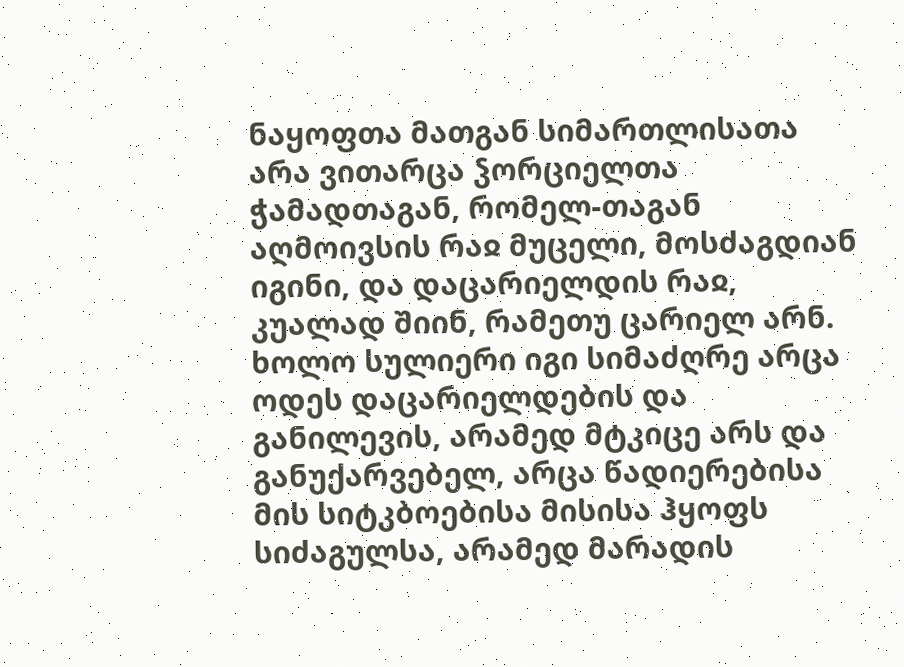ნაყოფთა მათგან სიმართლისათა არა ვითარცა ჴორციელთა ჭამადთაგან, რომელ-თაგან აღმოივსის რაჲ მუცელი, მოსძაგდიან იგინი, და დაცარიელდის რაჲ, კუალად შიინ, რამეთუ ცარიელ არნ. ხოლო სულიერი იგი სიმაძღრე არცა ოდეს დაცარიელდების და განილევის, არამედ მტკიცე არს და განუქარვებელ, არცა წადიერებისა მის სიტკბოებისა მისისა ჰყოფს სიძაგულსა, არამედ მარადის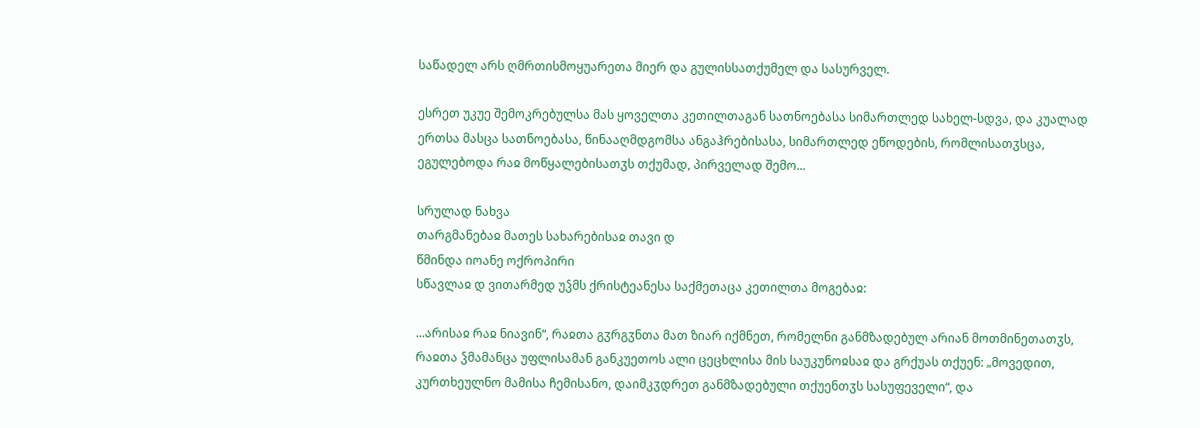საწადელ არს ღმრთისმოყუარეთა მიერ და გულისსათქუმელ და სასურველ.

ესრეთ უკუე შემოკრებულსა მას ყოველთა კეთილთაგან სათნოებასა სიმართლედ სახელ-სდვა, და კუალად ერთსა მასცა სათნოებასა, წინააღმდგომსა ანგაჰრებისასა, სიმართლედ ეწოდების, რომლისათჳსცა, ეგულებოდა რაჲ მოწყალებისათჳს თქუმად, პირველად შემო...

სრულად ნახვა
თარგმანებაჲ მათეს სახარებისაჲ თავი დ
წმინდა იოანე ოქროპირი
სწავლაჲ დ ვითარმედ უჴმს ქრისტეანესა საქმეთაცა კეთილთა მოგებაჲ:

...არისაჲ რაჲ ნიავინ“, რაჲთა გჳრგჳნთა მათ ზიარ იქმნეთ, რომელნი განმზადებულ არიან მოთმინეთათჳს, რაჲთა ჴმამანცა უფლისამან განკუეთოს ალი ცეცხლისა მის საუკუნოჲსაჲ და გრქუას თქუენ: „მოვედით, კურთხეულნო მამისა ჩემისანო, დაიმკჳდრეთ განმზადებული თქუენთჳს სასუფეველი“, და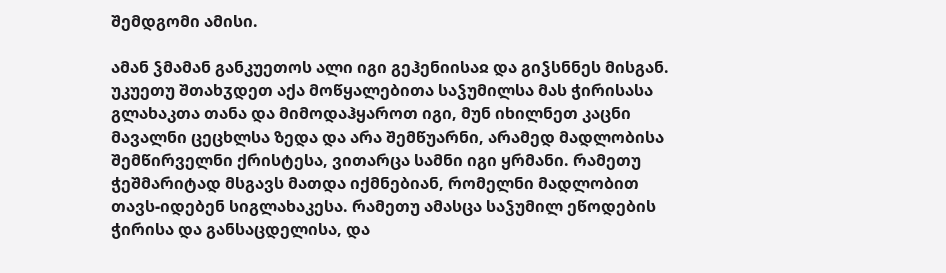შემდგომი ამისი.

ამან ჴმამან განკუეთოს ალი იგი გეჰენიისაჲ და გიჴსნნეს მისგან. უკუეთუ შთახჳდეთ აქა მოწყალებითა საჴუმილსა მას ჭირისასა გლახაკთა თანა და მიმოდაჰყაროთ იგი, მუნ იხილნეთ კაცნი მავალნი ცეცხლსა ზედა და არა შემწუარნი, არამედ მადლობისა შემწირველნი ქრისტესა, ვითარცა სამნი იგი ყრმანი. რამეთუ ჭეშმარიტად მსგავს მათდა იქმნებიან, რომელნი მადლობით თავს-იდებენ სიგლახაკესა. რამეთუ ამასცა საჴუმილ ეწოდების ჭირისა და განსაცდელისა, და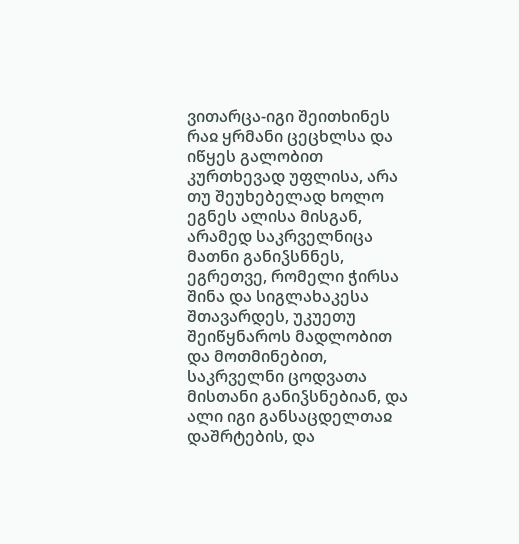ვითარცა-იგი შეითხინეს რაჲ ყრმანი ცეცხლსა და იწყეს გალობით კურთხევად უფლისა, არა თუ შეუხებელად ხოლო ეგნეს ალისა მისგან, არამედ საკრველნიცა მათნი განიჴსნნეს, ეგრეთვე, რომელი ჭირსა შინა და სიგლახაკესა შთავარდეს, უკუეთუ შეიწყნაროს მადლობით და მოთმინებით, საკრველნი ცოდვათა მისთანი განიჴსნებიან, და ალი იგი განსაცდელთაჲ დაშრტების, და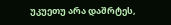უკუეთუ არა დაშრტეს,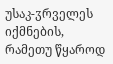უსაკ-ჳრველეს იქმნების, რამეთუ წყაროდ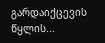გარდაიქცევის წყლის...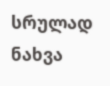სრულად ნახვა